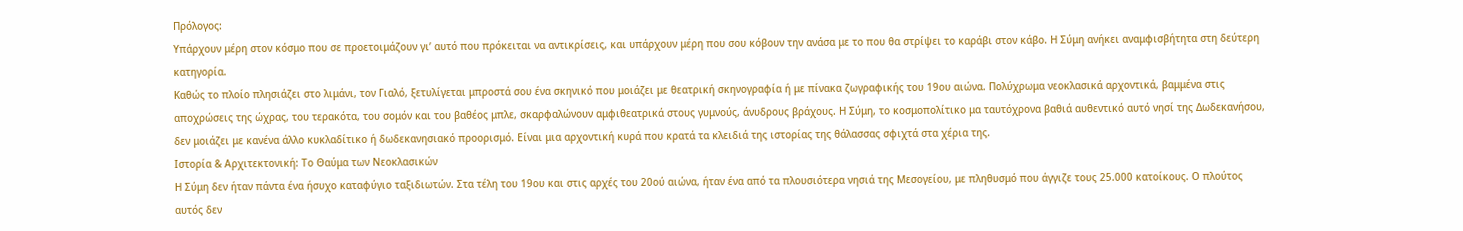Πρόλογος:
Υπάρχουν μέρη στον κόσμο που σε προετοιμάζουν γι’ αυτό που πρόκειται να αντικρίσεις, και υπάρχουν μέρη που σου κόβουν την ανάσα με το που θα στρίψει το καράβι στον κάβο. Η Σύμη ανήκει αναμφισβήτητα στη δεύτερη κατηγορία.
Καθώς το πλοίο πλησιάζει στο λιμάνι, τον Γιαλό, ξετυλίγεται μπροστά σου ένα σκηνικό που μοιάζει με θεατρική σκηνογραφία ή με πίνακα ζωγραφικής του 19ου αιώνα. Πολύχρωμα νεοκλασικά αρχοντικά, βαμμένα στις αποχρώσεις της ώχρας, του τερακότα, του σομόν και του βαθέος μπλε, σκαρφαλώνουν αμφιθεατρικά στους γυμνούς, άνυδρους βράχους. Η Σύμη, το κοσμοπολίτικο μα ταυτόχρονα βαθιά αυθεντικό αυτό νησί της Δωδεκανήσου, δεν μοιάζει με κανένα άλλο κυκλαδίτικο ή δωδεκανησιακό προορισμό. Είναι μια αρχοντική κυρά που κρατά τα κλειδιά της ιστορίας της θάλασσας σφιχτά στα χέρια της.
Ιστορία & Αρχιτεκτονική: Το Θαύμα των Νεοκλασικών
Η Σύμη δεν ήταν πάντα ένα ήσυχο καταφύγιο ταξιδιωτών. Στα τέλη του 19ου και στις αρχές του 20ού αιώνα, ήταν ένα από τα πλουσιότερα νησιά της Μεσογείου, με πληθυσμό που άγγιζε τους 25.000 κατοίκους. Ο πλούτος αυτός δεν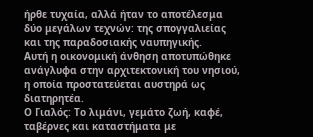ήρθε τυχαία, αλλά ήταν το αποτέλεσμα δύο μεγάλων τεχνών: της σπογγαλιείας και της παραδοσιακής ναυπηγικής.
Αυτή η οικονομική άνθηση αποτυπώθηκε ανάγλυφα στην αρχιτεκτονική του νησιού, η οποία προστατεύεται αυστηρά ως διατηρητέα.
Ο Γιαλός: Το λιμάνι, γεμάτο ζωή, καφέ, ταβέρνες και καταστήματα με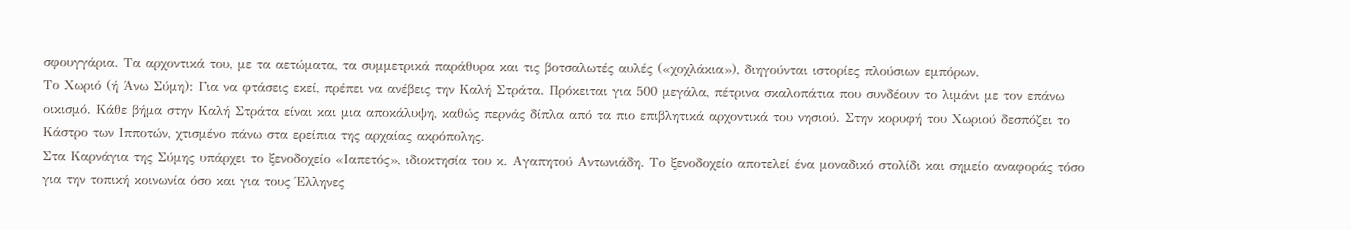σφουγγάρια. Τα αρχοντικά του, με τα αετώματα, τα συμμετρικά παράθυρα και τις βοτσαλωτές αυλές («χοχλάκια»), διηγούνται ιστορίες πλούσιων εμπόρων.
Το Χωριό (ή Άνω Σύμη): Για να φτάσεις εκεί, πρέπει να ανέβεις την Καλή Στράτα. Πρόκειται για 500 μεγάλα, πέτρινα σκαλοπάτια που συνδέουν το λιμάνι με τον επάνω οικισμό. Κάθε βήμα στην Καλή Στράτα είναι και μια αποκάλυψη, καθώς περνάς δίπλα από τα πιο επιβλητικά αρχοντικά του νησιού. Στην κορυφή του Χωριού δεσπόζει το Κάστρο των Ιπποτών, χτισμένο πάνω στα ερείπια της αρχαίας ακρόπολης.
Στα Καρνάγια της Σύμης υπάρχει το ξενοδοχείο «Ιαπετός», ιδιοκτησία του κ. Αγαπητού Αντωνιάδη. Το ξενοδοχείο αποτελεί ένα μοναδικό στολίδι και σημείο αναφοράς τόσο για την τοπική κοινωνία όσο και για τους Έλληνες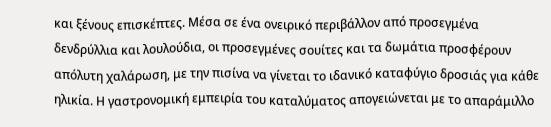και ξένους επισκέπτες. Μέσα σε ένα ονειρικό περιβάλλον από προσεγμένα δενδρύλλια και λουλούδια, οι προσεγμένες σουίτες και τα δωμάτια προσφέρουν απόλυτη χαλάρωση, με την πισίνα να γίνεται το ιδανικό καταφύγιο δροσιάς για κάθε ηλικία. Η γαστρονομική εμπειρία του καταλύματος απογειώνεται με το απαράμιλλο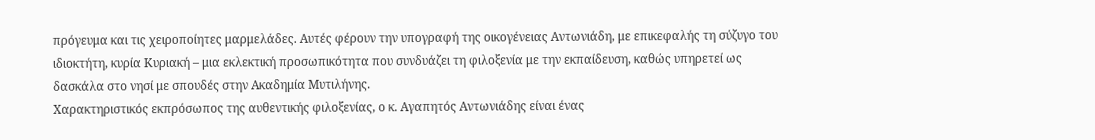πρόγευμα και τις χειροποίητες μαρμελάδες. Αυτές φέρουν την υπογραφή της οικογένειας Αντωνιάδη, με επικεφαλής τη σύζυγο του ιδιοκτήτη, κυρία Κυριακή – μια εκλεκτική προσωπικότητα που συνδυάζει τη φιλοξενία με την εκπαίδευση, καθώς υπηρετεί ως δασκάλα στο νησί με σπουδές στην Ακαδημία Μυτιλήνης.
Χαρακτηριστικός εκπρόσωπος της αυθεντικής φιλοξενίας, ο κ. Αγαπητός Αντωνιάδης είναι ένας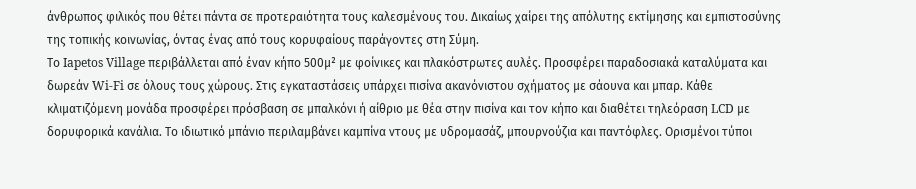άνθρωπος φιλικός που θέτει πάντα σε προτεραιότητα τους καλεσμένους του. Δικαίως χαίρει της απόλυτης εκτίμησης και εμπιστοσύνης της τοπικής κοινωνίας, όντας ένας από τους κορυφαίους παράγοντες στη Σύμη.
Το Iapetos Village περιβάλλεται από έναν κήπο 500μ² με φοίνικες και πλακόστρωτες αυλές. Προσφέρει παραδοσιακά καταλύματα και δωρεάν Wi-Fi σε όλους τους χώρους. Στις εγκαταστάσεις υπάρχει πισίνα ακανόνιστου σχήματος με σάουνα και μπαρ. Κάθε κλιματιζόμενη μονάδα προσφέρει πρόσβαση σε μπαλκόνι ή αίθριο με θέα στην πισίνα και τον κήπο και διαθέτει τηλεόραση LCD με δορυφορικά κανάλια. Το ιδιωτικό μπάνιο περιλαμβάνει καμπίνα ντους με υδρομασάζ, μπουρνούζια και παντόφλες. Ορισμένοι τύποι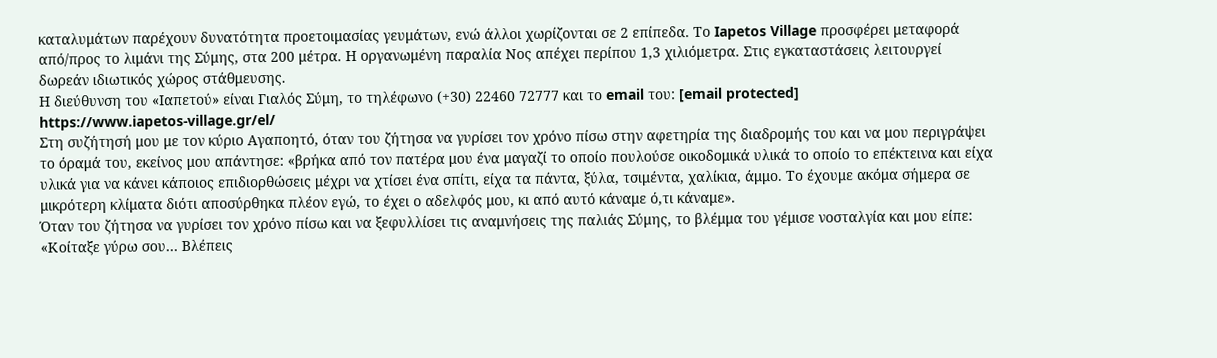καταλυμάτων παρέχουν δυνατότητα προετοιμασίας γευμάτων, ενώ άλλοι χωρίζονται σε 2 επίπεδα. Το Iapetos Village προσφέρει μεταφορά από/προς το λιμάνι της Σύμης, στα 200 μέτρα. Η οργανωμένη παραλία Νος απέχει περίπου 1,3 χιλιόμετρα. Στις εγκαταστάσεις λειτουργεί δωρεάν ιδιωτικός χώρος στάθμευσης.
Η διεύθυνση του «Ιαπετού» είναι Γιαλός Σύμη, το τηλέφωνο (+30) 22460 72777 και το email του: [email protected]
https://www.iapetos-village.gr/el/
Στη συζήτησή μου με τον κύριο Αγαποητό, όταν του ζήτησα να γυρίσει τον χρόνο πίσω στην αφετηρία της διαδρομής του και να μου περιγράψει το όραμά του, εκείνος μου απάντησε: «βρήκα από τον πατέρα μου ένα μαγαζί το οποίο πουλούσε οικοδομικά υλικά το οποίο το επέκτεινα και είχα υλικά για να κάνει κάποιος επιδιορθώσεις μέχρι να χτίσει ένα σπίτι, είχα τα πάντα, ξύλα, τσιμέντα, χαλίκια, άμμο. Το έχουμε ακόμα σήμερα σε μικρότερη κλίματα διότι αποσύρθηκα πλέον εγώ, το έχει ο αδελφός μου, κι από αυτό κάναμε ό,τι κάναμε».
Όταν του ζήτησα να γυρίσει τον χρόνο πίσω και να ξεφυλλίσει τις αναμνήσεις της παλιάς Σύμης, το βλέμμα του γέμισε νοσταλγία και μου είπε:
«Κοίταξε γύρω σου… Βλέπεις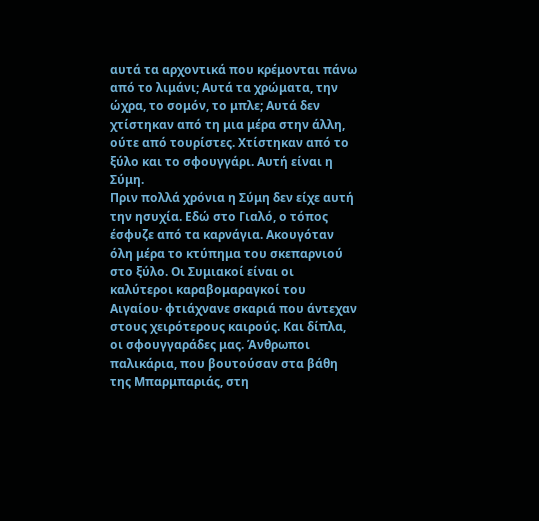αυτά τα αρχοντικά που κρέμονται πάνω από το λιμάνι; Αυτά τα χρώματα, την ώχρα, το σομόν, το μπλε; Αυτά δεν χτίστηκαν από τη μια μέρα στην άλλη, ούτε από τουρίστες. Χτίστηκαν από το ξύλο και το σφουγγάρι. Αυτή είναι η Σύμη.
Πριν πολλά χρόνια η Σύμη δεν είχε αυτή την ησυχία. Εδώ στο Γιαλό, ο τόπος έσφυζε από τα καρνάγια. Ακουγόταν όλη μέρα το κτύπημα του σκεπαρνιού στο ξύλο. Οι Συμιακοί είναι οι καλύτεροι καραβομαραγκοί του Αιγαίου· φτιάχνανε σκαριά που άντεχαν στους χειρότερους καιρούς. Και δίπλα, οι σφουγγαράδες μας. Άνθρωποι παλικάρια, που βουτούσαν στα βάθη της Μπαρμπαριάς, στη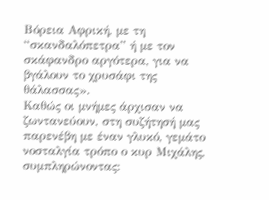Βόρεια Αφρική, με τη “σκανδαλόπετρα” ή με τον σκάφανδρο αργότερα, για να βγάλουν το χρυσάφι της θάλασσας».
Καθώς οι μνήμες άρχισαν να ζωντανεύουν, στη συζήτησή μας παρενέβη με έναν γλυκό, γεμάτο νοσταλγία τρόπο ο κυρ Μιχάλης, συμπληρώνοντας: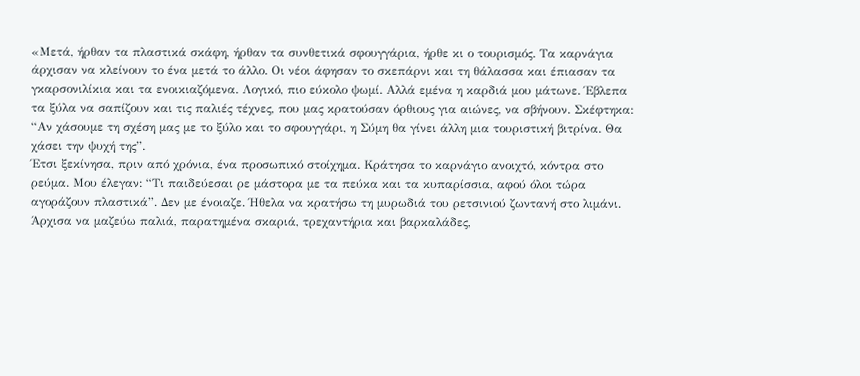«Μετά, ήρθαν τα πλαστικά σκάφη, ήρθαν τα συνθετικά σφουγγάρια, ήρθε κι ο τουρισμός. Τα καρνάγια άρχισαν να κλείνουν το ένα μετά το άλλο. Οι νέοι άφησαν το σκεπάρνι και τη θάλασσα και έπιασαν τα γκαρσονιλίκια και τα ενοικιαζόμενα. Λογικό, πιο εύκολο ψωμί. Αλλά εμένα η καρδιά μου μάτωνε. Έβλεπα τα ξύλα να σαπίζουν και τις παλιές τέχνες, που μας κρατούσαν όρθιους για αιώνες, να σβήνουν. Σκέφτηκα: “Αν χάσουμε τη σχέση μας με το ξύλο και το σφουγγάρι, η Σύμη θα γίνει άλλη μια τουριστική βιτρίνα. Θα χάσει την ψυχή της”.
Έτσι ξεκίνησα, πριν από χρόνια, ένα προσωπικό στοίχημα. Κράτησα το καρνάγιο ανοιχτό, κόντρα στο ρεύμα. Μου έλεγαν: “Τι παιδεύεσαι ρε μάστορα με τα πεύκα και τα κυπαρίσσια, αφού όλοι τώρα αγοράζουν πλαστικά”. Δεν με ένοιαζε. Ήθελα να κρατήσω τη μυρωδιά του ρετσινιού ζωντανή στο λιμάνι. Άρχισα να μαζεύω παλιά, παρατημένα σκαριά, τρεχαντήρια και βαρκαλάδες,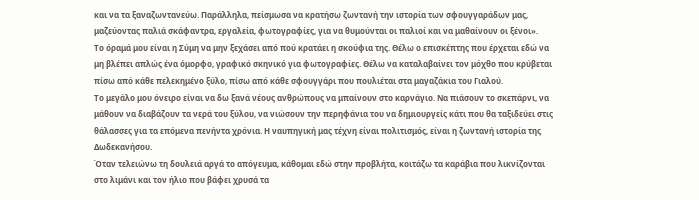και να τα ξαναζωντανεύω. Παράλληλα, πείσμωσα να κρατήσω ζωντανή την ιστορία των σφουγγαράδων μας, μαζεύοντας παλιά σκάφαντρα, εργαλεία, φωτογραφίες, για να θυμούνται οι παλιοί και να μαθαίνουν οι ξένοι».
Το όραμά μου είναι η Σύμη να μην ξεχάσει από πού κρατάει η σκούφια της. Θέλω ο επισκέπτης που έρχεται εδώ να μη βλέπει απλώς ένα όμορφο, γραφικό σκηνικό για φωτογραφίες. Θέλω να καταλαβαίνει τον μόχθο που κρύβεται πίσω από κάθε πελεκημένο ξύλο, πίσω από κάθε σφουγγάρι που πουλιέται στα μαγαζάκια του Γιαλού.
Το μεγάλο μου όνειρο είναι να δω ξανά νέους ανθρώπους να μπαίνουν στο καρνάγιο. Να πιάσουν το σκεπάρνι, να μάθουν να διαβάζουν τα νερά του ξύλου, να νιώσουν την περηφάνια του να δημιουργείς κάτι που θα ταξιδεύει στις θάλασσες για τα επόμενα πενήντα χρόνια. Η ναυπηγική μας τέχνη είναι πολιτισμός, είναι η ζωντανή ιστορία της Δωδεκανήσου.
Όταν τελειώνω τη δουλειά αργά το απόγευμα, κάθομαι εδώ στην προβλήτα, κοιτάζω τα καράβια που λικνίζονται στο λιμάνι και τον ήλιο που βάφει χρυσά τα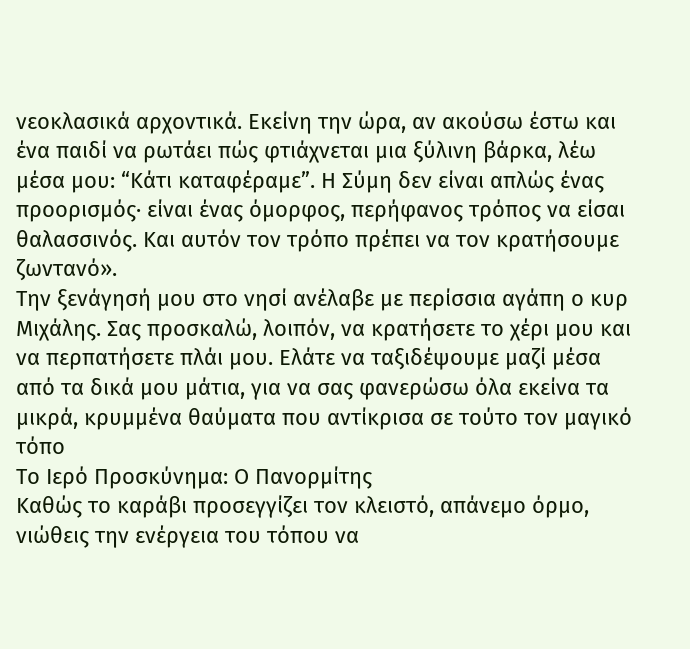νεοκλασικά αρχοντικά. Εκείνη την ώρα, αν ακούσω έστω και ένα παιδί να ρωτάει πώς φτιάχνεται μια ξύλινη βάρκα, λέω μέσα μου: “Κάτι καταφέραμε”. Η Σύμη δεν είναι απλώς ένας προορισμός· είναι ένας όμορφος, περήφανος τρόπος να είσαι θαλασσινός. Και αυτόν τον τρόπο πρέπει να τον κρατήσουμε ζωντανό».
Την ξενάγησή μου στο νησί ανέλαβε με περίσσια αγάπη ο κυρ Μιχάλης. Σας προσκαλώ, λοιπόν, να κρατήσετε το χέρι μου και να περπατήσετε πλάι μου. Ελάτε να ταξιδέψουμε μαζί μέσα από τα δικά μου μάτια, για να σας φανερώσω όλα εκείνα τα μικρά, κρυμμένα θαύματα που αντίκρισα σε τούτο τον μαγικό τόπο
Το Ιερό Προσκύνημα: Ο Πανορμίτης
Καθώς το καράβι προσεγγίζει τον κλειστό, απάνεμο όρμο, νιώθεις την ενέργεια του τόπου να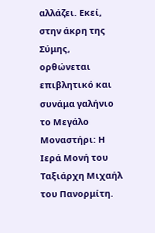αλλάζει. Εκεί, στην άκρη της Σύμης, ορθώνεται επιβλητικό και συνάμα γαλήνιο το Μεγάλο Μοναστήρι: Η Ιερά Μονή του Ταξιάρχη Μιχαήλ του Πανορμίτη.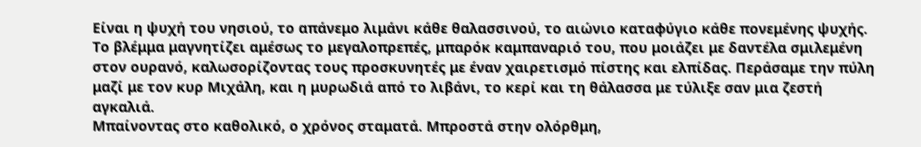Είναι η ψυχή του νησιού, το απάνεμο λιμάνι κάθε θαλασσινού, το αιώνιο καταφύγιο κάθε πονεμένης ψυχής. Το βλέμμα μαγνητίζει αμέσως το μεγαλοπρεπές, μπαρόκ καμπαναριό του, που μοιάζει με δαντέλα σμιλεμένη στον ουρανό, καλωσορίζοντας τους προσκυνητές με έναν χαιρετισμό πίστης και ελπίδας. Περάσαμε την πύλη μαζί με τον κυρ Μιχάλη, και η μυρωδιά από το λιβάνι, το κερί και τη θάλασσα με τύλιξε σαν μια ζεστή αγκαλιά.
Μπαίνοντας στο καθολικό, ο χρόνος σταματά. Μπροστά στην ολόρθμη,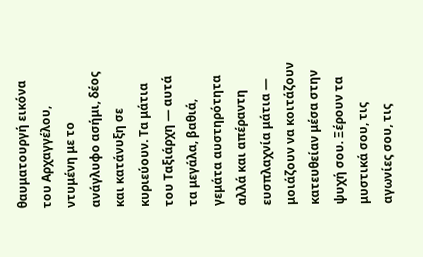θαυματουργή εικόνα του Αρχαγγέλου, ντυμένη με το ανάγλυφο ασήμι, δέος και κατάνυξη σε κυριεύουν. Τα μάτια του Ταξιάρχη — αυτά τα μεγάλα, βαθιά, γεμάτα αυστηρότητα αλλά και απέραντη ευσπλαχνία μάτια — μοιάζουν να κοιτάζουν κατευθείαν μέσα στην ψυχή σου. Ξέρουν τα μυστικά σου, τις αγωνίες σου, τις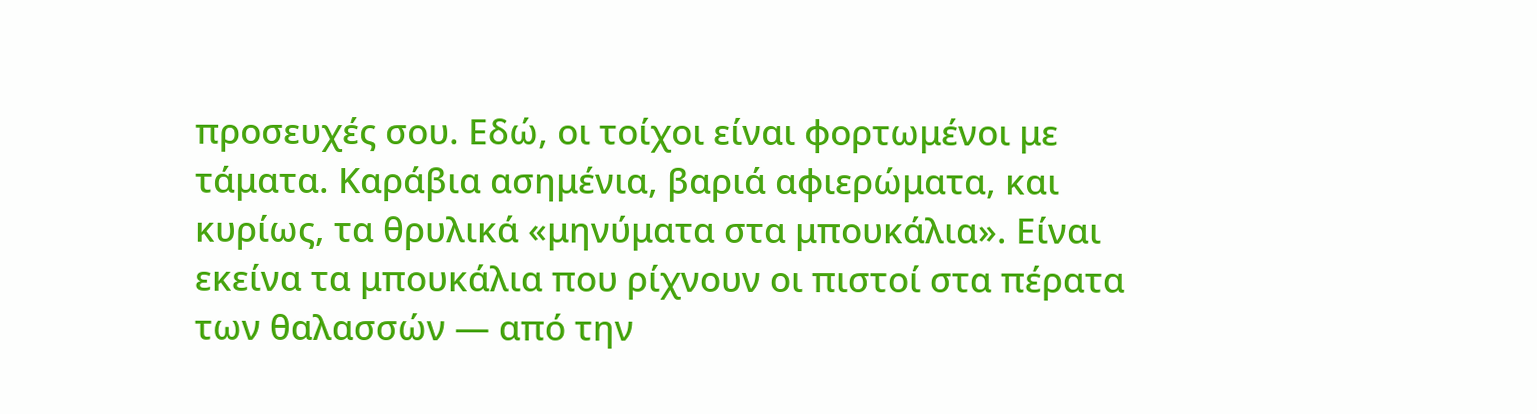προσευχές σου. Εδώ, οι τοίχοι είναι φορτωμένοι με τάματα. Καράβια ασημένια, βαριά αφιερώματα, και κυρίως, τα θρυλικά «μηνύματα στα μπουκάλια». Είναι εκείνα τα μπουκάλια που ρίχνουν οι πιστοί στα πέρατα των θαλασσών — από την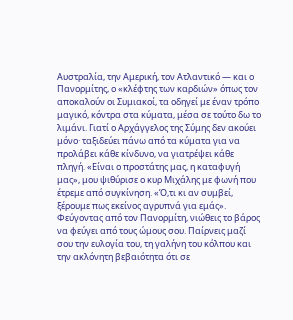Αυστραλία, την Αμερική, τον Ατλαντικό — και ο Πανορμίτης, ο «κλέφτης των καρδιών» όπως τον αποκαλούν οι Συμιακοί, τα οδηγεί με έναν τρόπο μαγικό, κόντρα στα κύματα, μέσα σε τούτο δω το λιμάνι. Γιατί ο Αρχάγγελος της Σύμης δεν ακούει μόνο· ταξιδεύει πάνω από τα κύματα για να προλάβει κάθε κίνδυνο, να γιατρέψει κάθε πληγή. «Είναι ο προστάτης μας, η καταφυγή μας», μου ψιθύρισε ο κυρ Μιχάλης με φωνή που έτρεμε από συγκίνηση. «Ό,τι κι αν συμβεί, ξέρουμε πως εκείνος αγρυπνά για εμάς».
Φεύγοντας από τον Πανορμίτη, νιώθεις το βάρος να φεύγει από τους ώμους σου. Παίρνεις μαζί σου την ευλογία του, τη γαλήνη του κόλπου και την ακλόνητη βεβαιότητα ότι σε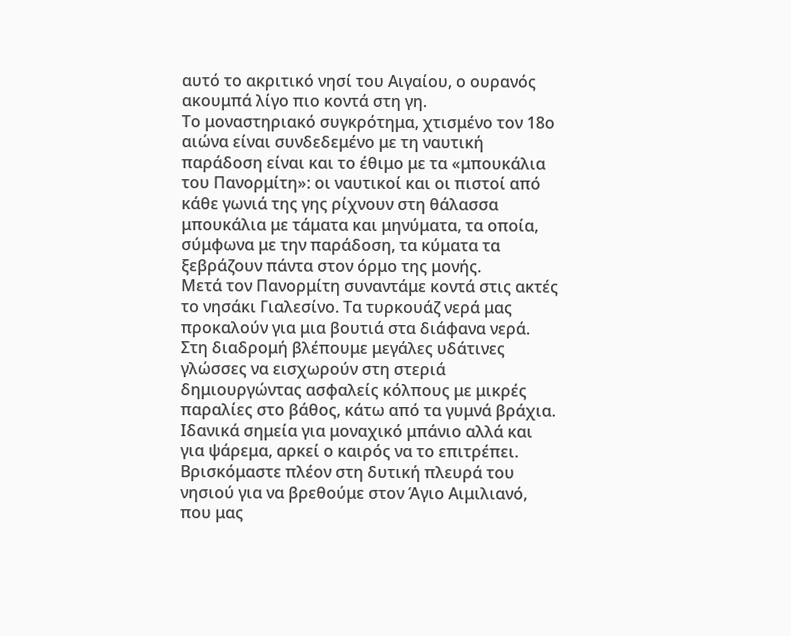αυτό το ακριτικό νησί του Αιγαίου, ο ουρανός ακουμπά λίγο πιο κοντά στη γη.
Το μοναστηριακό συγκρότημα, χτισμένο τον 18ο αιώνα είναι συνδεδεμένο με τη ναυτική παράδοση είναι και το έθιμο με τα «μπουκάλια του Πανορμίτη»: οι ναυτικοί και οι πιστοί από κάθε γωνιά της γης ρίχνουν στη θάλασσα μπουκάλια με τάματα και μηνύματα, τα οποία, σύμφωνα με την παράδοση, τα κύματα τα ξεβράζουν πάντα στον όρμο της μονής.
Μετά τον Πανορμίτη συναντάμε κοντά στις ακτές το νησάκι Γιαλεσίνο. Τα τυρκουάζ νερά μας προκαλούν για μια βουτιά στα διάφανα νερά. Στη διαδρομή βλέπουμε μεγάλες υδάτινες γλώσσες να εισχωρούν στη στεριά δημιουργώντας ασφαλείς κόλπους με μικρές παραλίες στο βάθος, κάτω από τα γυμνά βράχια. Ιδανικά σημεία για μοναχικό μπάνιο αλλά και για ψάρεμα, αρκεί ο καιρός να το επιτρέπει.
Βρισκόμαστε πλέον στη δυτική πλευρά του νησιού για να βρεθούμε στον Άγιο Αιμιλιανό, που μας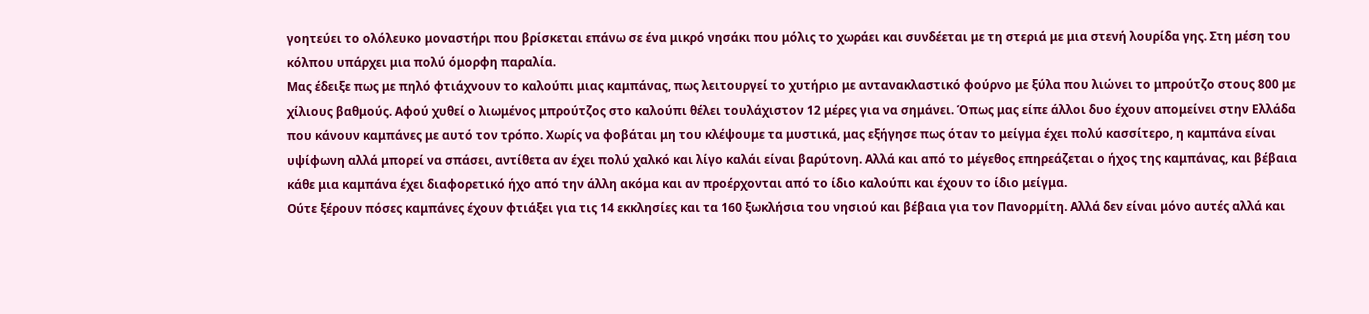γοητεύει το ολόλευκο μοναστήρι που βρίσκεται επάνω σε ένα μικρό νησάκι που μόλις το χωράει και συνδέεται με τη στεριά με μια στενή λουρίδα γης. Στη μέση του κόλπου υπάρχει μια πολύ όμορφη παραλία.
Μας έδειξε πως με πηλό φτιάχνουν το καλούπι μιας καμπάνας, πως λειτουργεί το χυτήριο με αντανακλαστικό φούρνο με ξύλα που λιώνει το μπρούτζο στους 800 με χίλιους βαθμούς. Αφού χυθεί ο λιωμένος μπρούτζος στο καλούπι θέλει τουλάχιστον 12 μέρες για να σημάνει. Όπως μας είπε άλλοι δυο έχουν απομείνει στην Ελλάδα που κάνουν καμπάνες με αυτό τον τρόπο. Χωρίς να φοβάται μη του κλέψουμε τα μυστικά, μας εξήγησε πως όταν το μείγμα έχει πολύ κασσίτερο, η καμπάνα είναι υψίφωνη αλλά μπορεί να σπάσει, αντίθετα αν έχει πολύ χαλκό και λίγο καλάι είναι βαρύτονη. Αλλά και από το μέγεθος επηρεάζεται ο ήχος της καμπάνας, και βέβαια κάθε μια καμπάνα έχει διαφορετικό ήχο από την άλλη ακόμα και αν προέρχονται από το ίδιο καλούπι και έχουν το ίδιο μείγμα.
Ούτε ξέρουν πόσες καμπάνες έχουν φτιάξει για τις 14 εκκλησίες και τα 160 ξωκλήσια του νησιού και βέβαια για τον Πανορμίτη. Αλλά δεν είναι μόνο αυτές αλλά και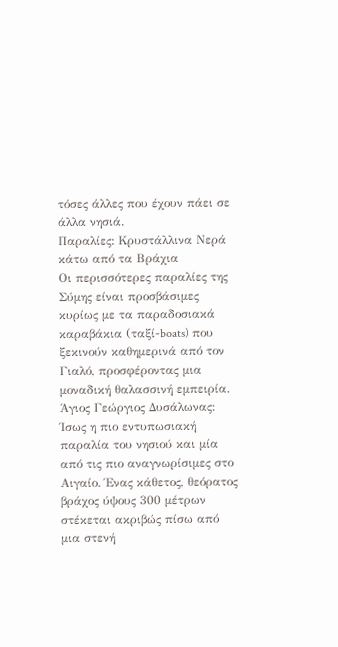τόσες άλλες που έχουν πάει σε άλλα νησιά.
Παραλίες: Κρυστάλλινα Νερά κάτω από τα Βράχια
Οι περισσότερες παραλίες της Σύμης είναι προσβάσιμες κυρίως με τα παραδοσιακά καραβάκια (ταξί-boats) που ξεκινούν καθημερινά από τον Γιαλό, προσφέροντας μια μοναδική θαλασσινή εμπειρία.
Άγιος Γεώργιος Δυσάλωνας: Ίσως η πιο εντυπωσιακή παραλία του νησιού και μία από τις πιο αναγνωρίσιμες στο Αιγαίο. Ένας κάθετος, θεόρατος βράχος ύψους 300 μέτρων στέκεται ακριβώς πίσω από μια στενή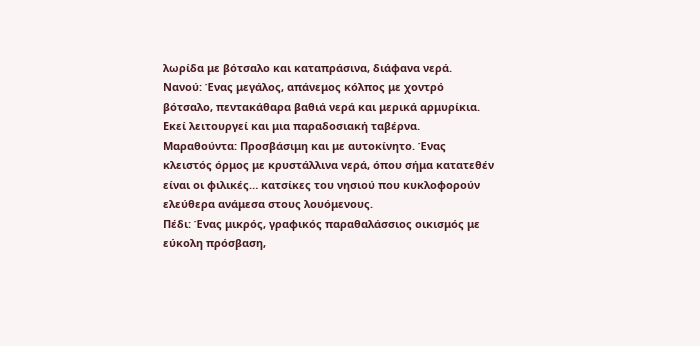λωρίδα με βότσαλο και καταπράσινα, διάφανα νερά.
Νανού: Ένας μεγάλος, απάνεμος κόλπος με χοντρό βότσαλο, πεντακάθαρα βαθιά νερά και μερικά αρμυρίκια. Εκεί λειτουργεί και μια παραδοσιακή ταβέρνα.
Μαραθούντα: Προσβάσιμη και με αυτοκίνητο. Ένας κλειστός όρμος με κρυστάλλινα νερά, όπου σήμα κατατεθέν είναι οι φιλικές… κατσίκες του νησιού που κυκλοφορούν ελεύθερα ανάμεσα στους λουόμενους.
Πέδι: Ένας μικρός, γραφικός παραθαλάσσιος οικισμός με εύκολη πρόσβαση,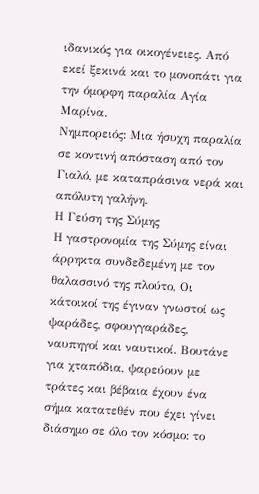ιδανικός για οικογένειες. Από εκεί ξεκινά και το μονοπάτι για την όμορφη παραλία Αγία Μαρίνα.
Νημπορειός: Μια ήσυχη παραλία σε κοντινή απόσταση από τον Γιαλό, με καταπράσινα νερά και απόλυτη γαλήνη.
Η Γεύση της Σύμης
Η γαστρονομία της Σύμης είναι άρρηκτα συνδεδεμένη με τον θαλασσινό της πλούτο, Οι κάτοικοί της έγιναν γνωστοί ως ψαράδες, σφουγγαράδες, ναυπηγοί και ναυτικοί. Βουτάνε για χταπόδια, ψαρεύουν με τράτες και βέβαια έχουν ένα σήμα κατατεθέν που έχει γίνει διάσημο σε όλο τον κόσμο: το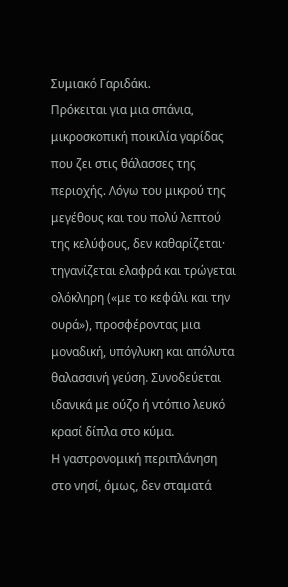Συμιακό Γαριδάκι.
Πρόκειται για μια σπάνια, μικροσκοπική ποικιλία γαρίδας που ζει στις θάλασσες της περιοχής. Λόγω του μικρού της μεγέθους και του πολύ λεπτού της κελύφους, δεν καθαρίζεται· τηγανίζεται ελαφρά και τρώγεται ολόκληρη («με το κεφάλι και την ουρά»), προσφέροντας μια μοναδική, υπόγλυκη και απόλυτα θαλασσινή γεύση. Συνοδεύεται ιδανικά με ούζο ή ντόπιο λευκό κρασί δίπλα στο κύμα.
Η γαστρονομική περιπλάνηση στο νησί, όμως, δεν σταματά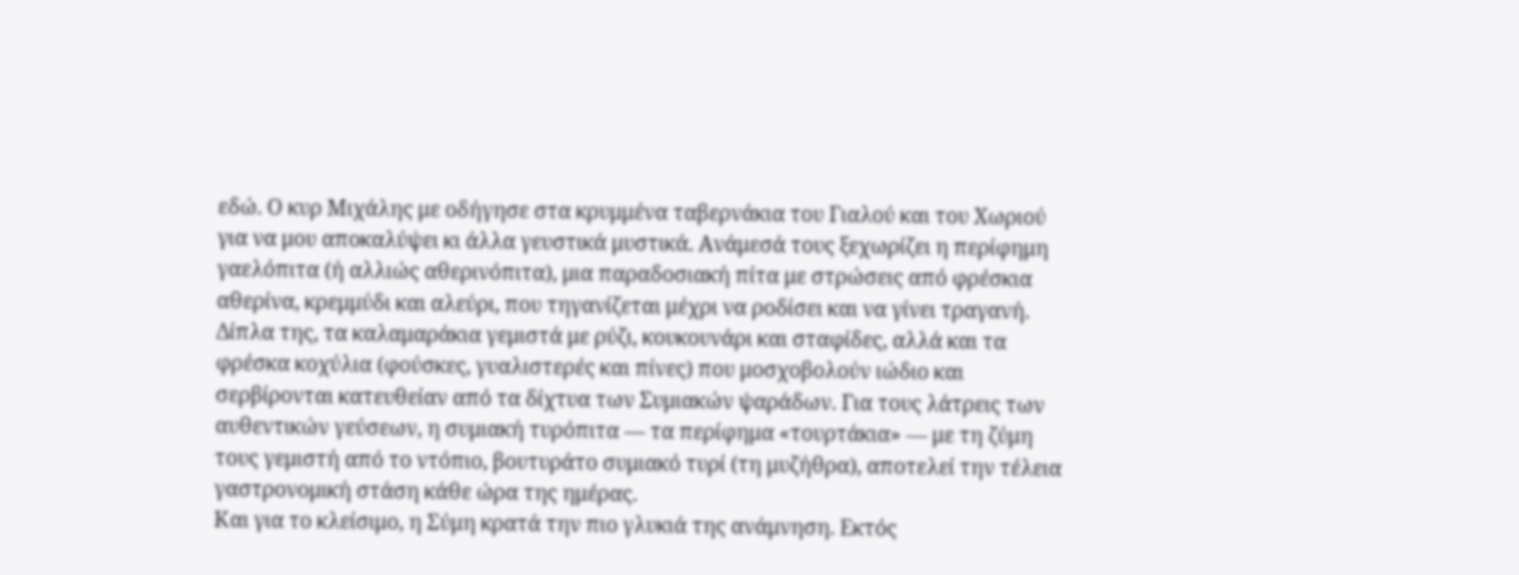εδώ. Ο κυρ Μιχάλης με οδήγησε στα κρυμμένα ταβερνάκια του Γιαλού και του Χωριού για να μου αποκαλύψει κι άλλα γευστικά μυστικά. Ανάμεσά τους ξεχωρίζει η περίφημη γαελόπιτα (ή αλλιώς αθερινόπιτα), μια παραδοσιακή πίτα με στρώσεις από φρέσκια αθερίνα, κρεμμύδι και αλεύρι, που τηγανίζεται μέχρι να ροδίσει και να γίνει τραγανή. Δίπλα της, τα καλαμαράκια γεμιστά με ρύζι, κουκουνάρι και σταφίδες, αλλά και τα φρέσκα κοχύλια (φούσκες, γυαλιστερές και πίνες) που μοσχοβολούν ιώδιο και σερβίρονται κατευθείαν από τα δίχτυα των Συμιακών ψαράδων. Για τους λάτρεις των αυθεντικών γεύσεων, η συμιακή τυρόπιτα — τα περίφημα «τουρτάκια» — με τη ζύμη τους γεμιστή από το ντόπιο, βουτυράτο συμιακό τυρί (τη μυζήθρα), αποτελεί την τέλεια γαστρονομική στάση κάθε ώρα της ημέρας.
Και για το κλείσιμο, η Σύμη κρατά την πιο γλυκιά της ανάμνηση. Εκτός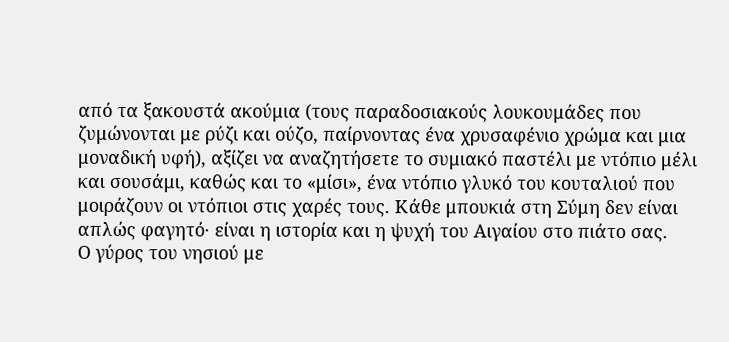από τα ξακουστά ακούμια (τους παραδοσιακούς λουκουμάδες που ζυμώνονται με ρύζι και ούζο, παίρνοντας ένα χρυσαφένιο χρώμα και μια μοναδική υφή), αξίζει να αναζητήσετε το συμιακό παστέλι με ντόπιο μέλι και σουσάμι, καθώς και το «μίσι», ένα ντόπιο γλυκό του κουταλιού που μοιράζουν οι ντόπιοι στις χαρές τους. Κάθε μπουκιά στη Σύμη δεν είναι απλώς φαγητό· είναι η ιστορία και η ψυχή του Αιγαίου στο πιάτο σας.
Ο γύρος του νησιού με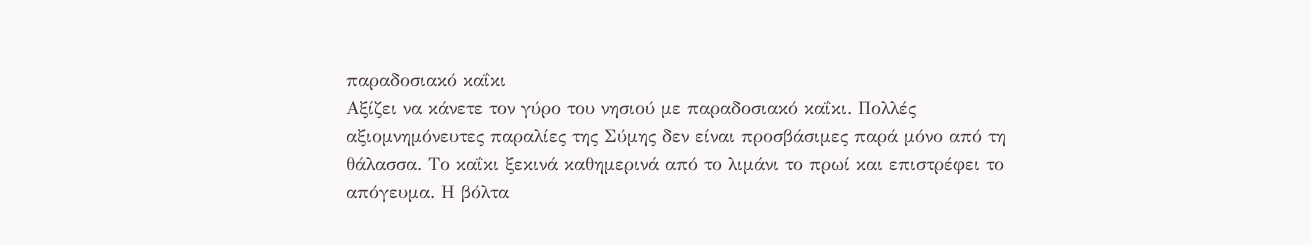παραδοσιακό καΐκι
Αξίζει να κάνετε τον γύρο του νησιού με παραδοσιακό καΐκι. Πολλές αξιομνημόνευτες παραλίες της Σύμης δεν είναι προσβάσιμες παρά μόνο από τη θάλασσα. Το καΐκι ξεκινά καθημερινά από το λιμάνι το πρωί και επιστρέφει το απόγευμα. Η βόλτα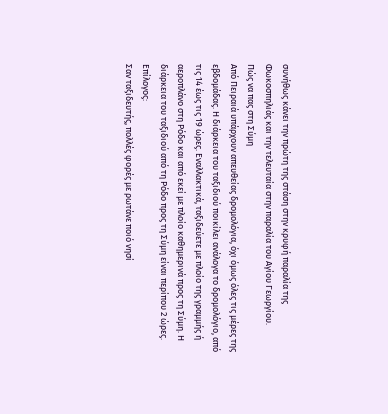συνήθως κάνει την πρώτη της στάση στην κρυφή παραλία της Φωκοσπηλιάς και την τελευταία στην παραλία του Αγίου Γεωργίου.
Πώς να πας στη Σύμη
Από Πειραιά υπάρχουν απευθείας δρομολόγια, όχι όμως όλες τις μέρες της εβδομάδας. Η διάρκεια του ταξιδιού ποικίλει ανάλογα το δρομολόγιο, από τις 14 έως τις 19 ώρες. Εναλλακτικά, ταξιδεύετε με πλοίο της γραμμής ή αεροπλάνο στη Ρόδο και από εκεί με πλοίο καθημερινά προς τη Σύμη. Η διάρκεια του ταξιδιού από τη Ρόδο προς τη Σύμη είναι περίπου 2 ώρες.
Επίλογος:
Σαν ταξιδευτής, πολλές φορές με ρωτάνε ποιό νησί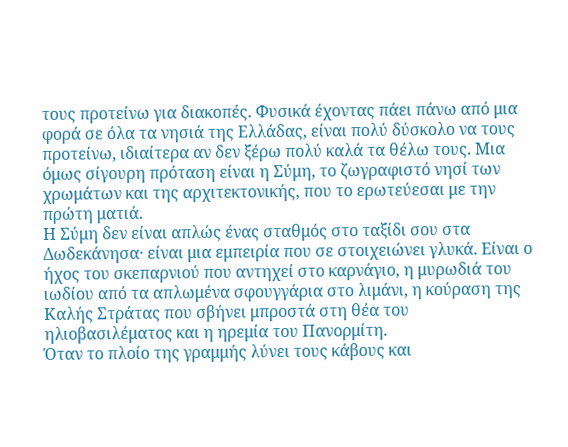τους προτείνω για διακοπές. Φυσικά έχοντας πάει πάνω από μια φορά σε όλα τα νησιά της Ελλάδας, είναι πολύ δύσκολο να τους προτείνω, ιδιαίτερα αν δεν ξέρω πολύ καλά τα θέλω τους. Μια όμως σίγουρη πρόταση είναι η Σύμη, το ζωγραφιστό νησί των χρωμάτων και της αρχιτεκτονικής, που το ερωτεύεσαι με την πρώτη ματιά.
Η Σύμη δεν είναι απλώς ένας σταθμός στο ταξίδι σου στα Δωδεκάνησα· είναι μια εμπειρία που σε στοιχειώνει γλυκά. Είναι ο ήχος του σκεπαρνιού που αντηχεί στο καρνάγιο, η μυρωδιά του ιωδίου από τα απλωμένα σφουγγάρια στο λιμάνι, η κούραση της Καλής Στράτας που σβήνει μπροστά στη θέα του ηλιοβασιλέματος και η ηρεμία του Πανορμίτη.
Όταν το πλοίο της γραμμής λύνει τους κάβους και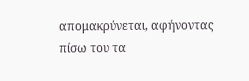απομακρύνεται, αφήνοντας πίσω του τα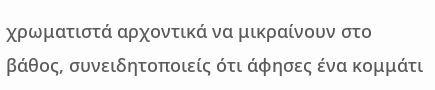χρωματιστά αρχοντικά να μικραίνουν στο βάθος, συνειδητοποιείς ότι άφησες ένα κομμάτι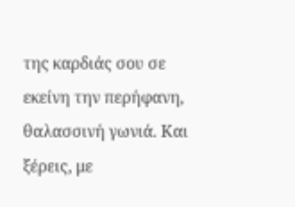της καρδιάς σου σε εκείνη την περήφανη, θαλασσινή γωνιά. Και ξέρεις, με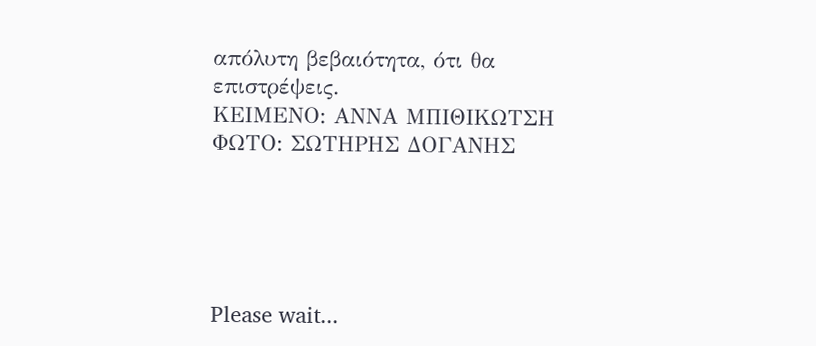απόλυτη βεβαιότητα, ότι θα επιστρέψεις.
ΚΕΙΜΕΝΟ: ΑΝΝΑ ΜΠΙΘΙΚΩΤΣΗ
ΦΩΤΟ: ΣΩΤΗΡΗΣ ΔΟΓΑΝΗΣ





Please wait...